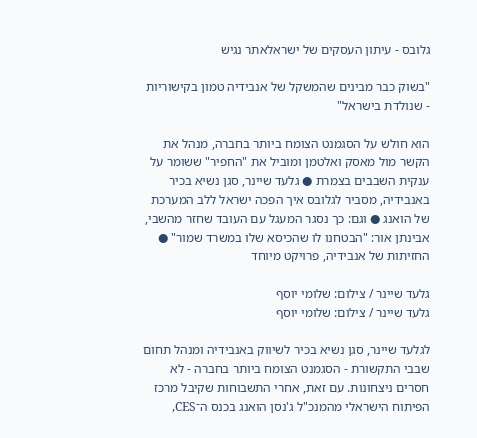גלובס - עיתון העסקים של ישראלאתר נגיש

"בשוק כבר מבינים שהמשקל של אנבידיה טמון בקישוריות - שנולדת בישראל"

הוא חולש על הסגמנט הצומח ביותר בחברה, מנהל את הקשר מול מאסק ואלטמן ומוביל את "החפיר" ששומר על ענקית השבבים בצמרת ● גלעד שיינר, סגן נשיא בכיר באנבידיה, מסביר לגלובס איך הפכה ישראל ללב המערכת של הואנג ● וגם: כך נסגר המעגל עם העובד שחזר מהשבי, אבינתן אור: "הבטחנו לו שהכיסא שלו במשרד שמור" ● החזיתות של אנבידיה, פרויקט מיוחד

גלעד שיינר / צילום: שלומי יוסף
גלעד שיינר / צילום: שלומי יוסף

לגלעד שיינר, סגן נשיא בכיר לשיווק באנבידיה ומנהל תחום שבבי התקשורת - הסגמנט הצומח ביותר בחברה - לא חסרים ניצחונות. עם זאת, אחרי התשבוחות שקיבל מרכז הפיתוח הישראלי מהמנכ"ל ג'נסן הואנג בכנס ה־CES,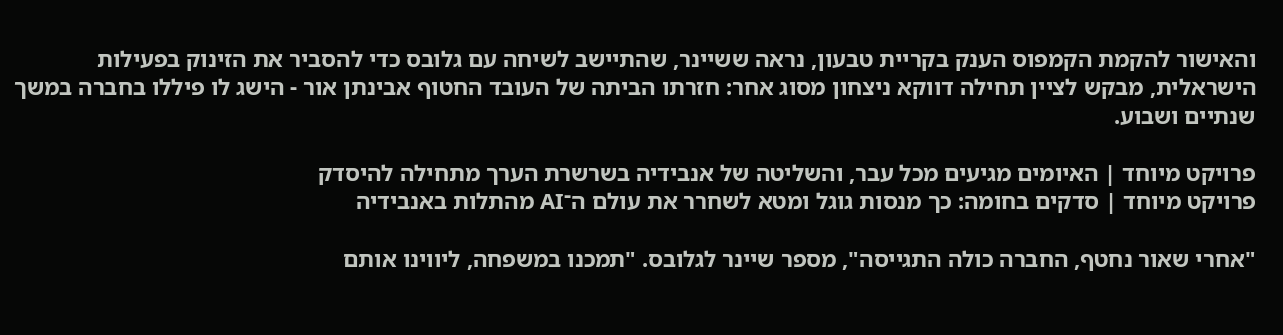והאישור להקמת הקמפוס הענק בקריית טבעון, נראה ששיינר, שהתיישב לשיחה עם גלובס כדי להסביר את הזינוק בפעילות הישראלית, מבקש לציין תחילה דווקא ניצחון מסוג אחר: חזרתו הביתה של העובד החטוף אבינתן אור - הישג לו פיללו בחברה במשך שנתיים ושבוע.

פרויקט מיוחד | האיומים מגיעים מכל עבר, והשליטה של אנבידיה בשרשרת הערך מתחילה להיסדק
פרויקט מיוחד | סדקים בחומה: כך מנסות גוגל ומטא לשחרר את עולם ה־AI מהתלות באנבידיה

"אחרי שאור נחטף, החברה כולה התגייסה", מספר שיינר לגלובס. "תמכנו במשפחה, ליווינו אותם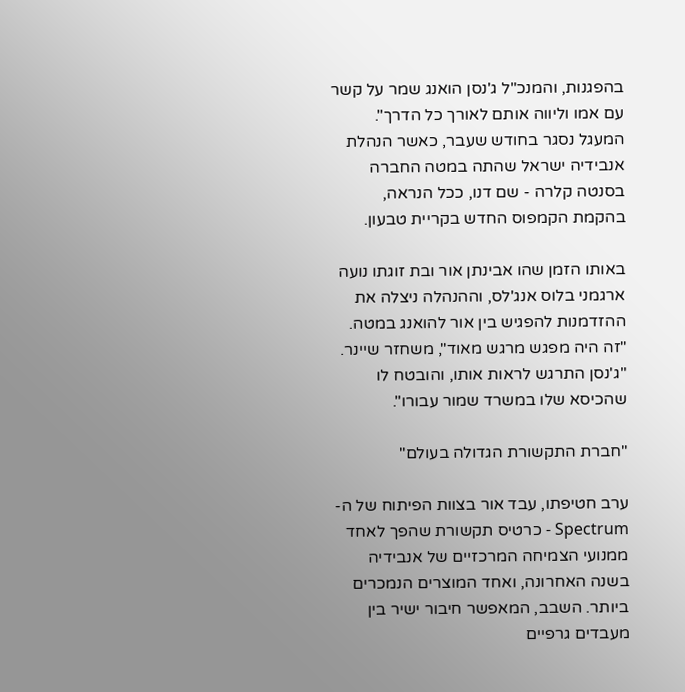בהפגנות, והמנכ"ל ג'נסן הואנג שמר על קשר עם אמו וליווה אותם לאורך כל הדרך". המעגל נסגר בחודש שעבר, כאשר הנהלת אנבידיה ישראל שהתה במטה החברה בסנטה קלרה - שם דנו, ככל הנראה, בהקמת הקמפוס החדש בקריית טבעון.

באותו הזמן שהו אבינתן אור ובת זוגתו נועה ארגמני בלוס אנג'לס, וההנהלה ניצלה את ההזדמנות להפגיש בין אור להואנג במטה. "זה היה מפגש מרגש מאוד", משחזר שיינר. "ג'נסן התרגש לראות אותו, והובטח לו שהכיסא שלו במשרד שמור עבורו".

"חברת התקשורת הגדולה בעולם"

ערב חטיפתו, עבד אור בצוות הפיתוח של ה-Spectrum - כרטיס תקשורת שהפך לאחד ממנועי הצמיחה המרכזיים של אנבידיה בשנה האחרונה, ואחד המוצרים הנמכרים ביותר. השבב, המאפשר חיבור ישיר בין מעבדים גרפיים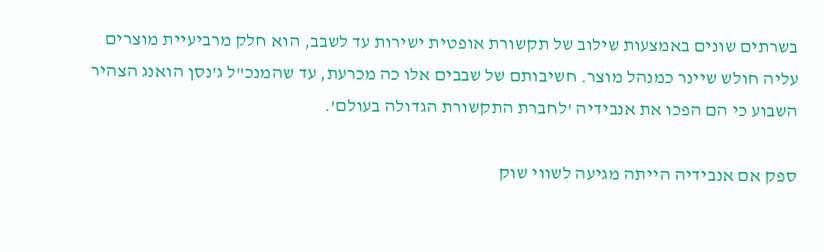בשרתים שונים באמצעות שילוב של תקשורת אופטית ישירות עד לשבב, הוא חלק מרביעיית מוצרים עליה חולש שיינר כמנהל מוצר. חשיבותם של שבבים אלו כה מכרעת, עד שהמנכ"ל ג'נסן הואנג הצהיר השבוע כי הם הפכו את אנבידיה 'לחברת התקשורת הגדולה בעולם'.

ספק אם אנבידיה הייתה מגיעה לשווי שוק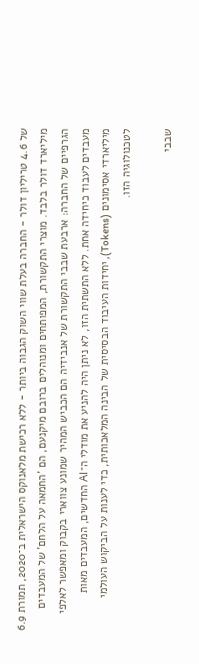של 4.6 טריליון דולר - החברה בעלת שווי השוק הגבוה ביותר - ללא רכישת מלאנוקס הישראלית ב־2020, תמורת 6.9 מיליארד דולר בלבד. מוצרי התקשורת, המפותחים ומנוהלים ברובם מיקנעם, הם 'החמאה על הלחם' של המעבדים הגרפיים של החברה: ארבעת שבבי התקשורת של אנבידיה הם הכביש המהיר שמונע צווארי בקבוק ומאפשר לאלפי מעבדים לעבוד כיחידה אחת. ללא התשתית הזו, לא ניתן היה להניע את מודלי ה־AI החדשים, המעבדים מאות מיליארדי אסימונים (Tokens), יחידות העיבוד הבסיסית של הבינה המלאכותית, כדי לענות על הביקוש העולמי לטכנולוגיה הזו.

שבבי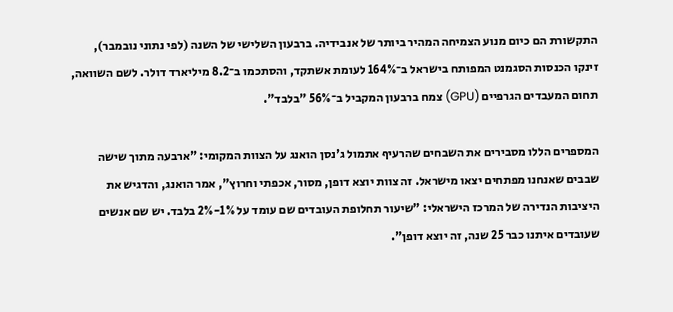התקשורת הם כיום מנוע הצמיחה המהיר ביותר של אנבידיה. ברבעון השלישי של השנה (לפי נתוני נובמבר), זינקו הכנסות הסגמנט המפותח בישראל ב־164% לעומת אשתקד, והסתכמו ב־8.2 מיליארד דולר. לשם השוואה, תחום המעבדים הגרפיים (GPU) צמח ברבעון המקביל ב־56% "בלבד".

המספרים הללו מסבירים את השבחים שהרעיף אתמול ג'נסן הואנג על הצוות המקומי: "ארבעה מתוך שישה שבבים שאנחנו מפתחים יצאו מישראל. זה צוות יוצא דופן, מסור, אכפתי וחרוץ", אמר הואנג, והדגיש את היציבות הנדירה של המרכז הישראלי: "שיעור תחלופת העובדים שם עומד על 1%-2% בלבד. יש שם אנשים שעובדים איתנו כבר 25 שנה, זה יוצא דופן".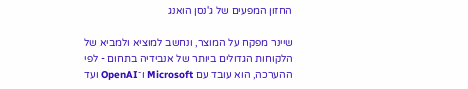החזון המפעים של ג'נסן הואנג

שיינר מפקח על המוצר, ונחשב למוציא ולמביא של הלקוחות הגדולים ביותר של אנבידיה בתחום - לפי ההערכה, הוא עובד עם Microsoft ו־OpenAI ועד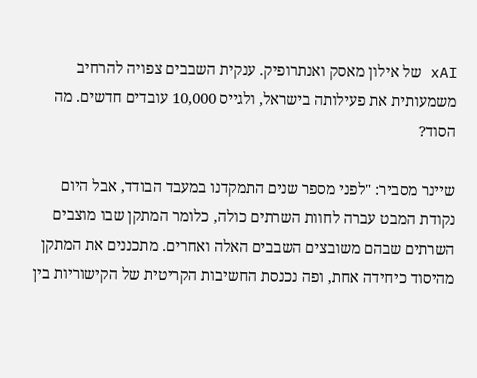xAI של אילון מאסק ואנתרופיק. ענקית השבבים צפויה להרחיב משמעותית את פעילותה בישראל, ולגייס 10,000 עובדים חדשים. מה הסוד?

שיינר מסביר: "לפני מספר שנים התמקדנו במעבד הבודד, אבל היום נקודת המבט עברה לחוות השרתים כולה, כלומר המתקן שבו מוצבים השרתים שבהם משובצים השבבים האלה ואחרים. מתכננים את המתקן מהיסוד כיחידה אחת, ופה נכנסת החשיבות הקריטית של הקישוריות בין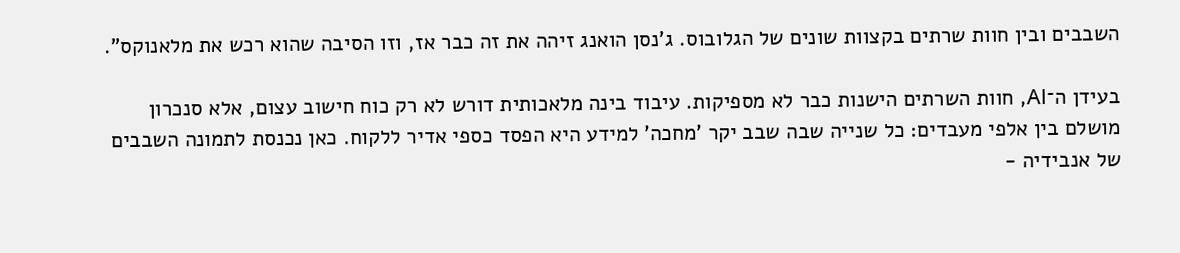השבבים ובין חוות שרתים בקצוות שונים של הגלובוס. ג'נסן הואנג זיהה את זה כבר אז, וזו הסיבה שהוא רכש את מלאנוקס".

בעידן ה־AI, חוות השרתים הישנות כבר לא מספיקות. עיבוד בינה מלאכותית דורש לא רק כוח חישוב עצום, אלא סנכרון מושלם בין אלפי מעבדים: כל שנייה שבה שבב יקר 'מחכה' למידע היא הפסד כספי אדיר ללקוח. כאן נכנסת לתמונה השבבים של אנבידיה -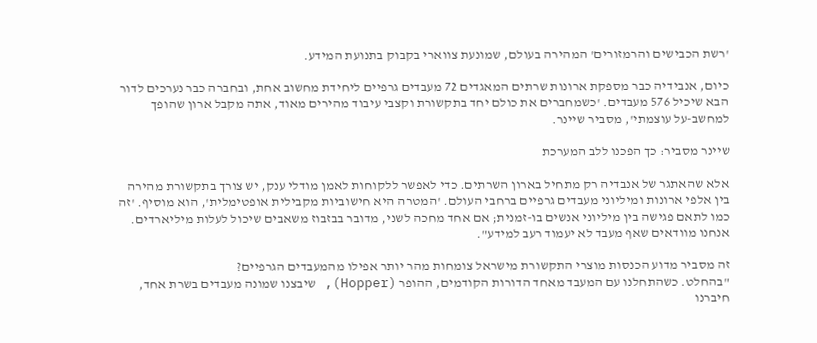'רשת הכבישים והרמזורים' המהירה בעולם, שמונעת צווארי בקבוק בתנועת המידע.

כיום, אנבידיה כבר מספקת ארונות שרתים המאגדים 72 מעבדים גרפיים ליחידת מחשוב אחת, ובחברה כבר נערכים לדור הבא שיכיל 576 מעבדים. 'כשמחברים את כולם יחד בתקשורת וקצבי עיבוד מהירים מאוד, אתה מקבל ארון שהופך למחשב-על עוצמתי', מסביר שיינר.

שיינר מסביר: כך הפכנו ללב המערכת

אלא שהאתגר של אנבדיה רק מתחיל בארון השרתים. כדי לאפשר ללקוחות לאמן מודלי ענק, יש צורך בתקשורת מהירה בין אלפי ארונות ומיליוני מעבדים גרפיים ברחבי העולם. 'המטרה היא חישוביות מקבילית אופטימלית', הוא מוסיף. 'זה כמו לתאם פגישה בין מיליוני אנשים בו-זמנית; אם אחד מחכה לשני, מדובר בבזבוז משאבים שיכול לעלות מיליארדים. אנחנו מוודאים שאף מעבד לא יעמוד רעב למידע".

זה מסביר מדוע הכנסות מוצרי התקשורת מישראל צומחות מהר יותר אפילו מהמעבדים הגרפיים?
"בהחלט. כשהתחלנו עם המעבד מאחד הדורות הקודמים, ההופר (Hopper), שיבצנו שמונה מעבדים בשרת אחד, חיברנו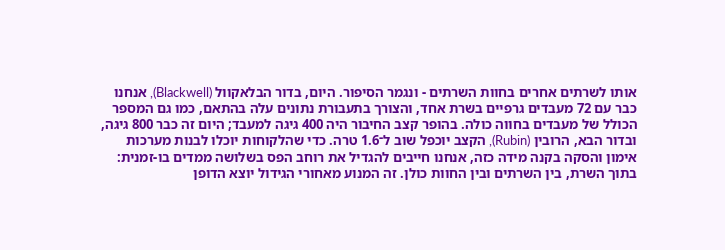אותו לשרתים אחרים בחוות השרתים - ונגמר הסיפור. היום, בדור הבלאקוול (Blackwell), אנחנו כבר עם 72 מעבדים גרפיים בשרת אחד, והצורך בתעבורת נתונים עלה בהתאם, כמו גם המספר הכולל של מעבדים בחווה כולה. בהופר קצב החיבור היה 400 גיגה למעבד; היום זה כבר 800 גיגה, ובדור הבא, הרובין (Rubin), הקצב יוכפל שוב ל־1.6 טרה. כדי שהלקוחות יוכלו לבנות מערכות אימון והסקה בקנה מידה כזה, אנחנו חייבים להגדיל את רוחב הפס בשלושה ממדים בו-זמנית: בתוך השרת, בין השרתים ובין החוות כולן. זה המנוע מאחורי הגידול יוצא הדופן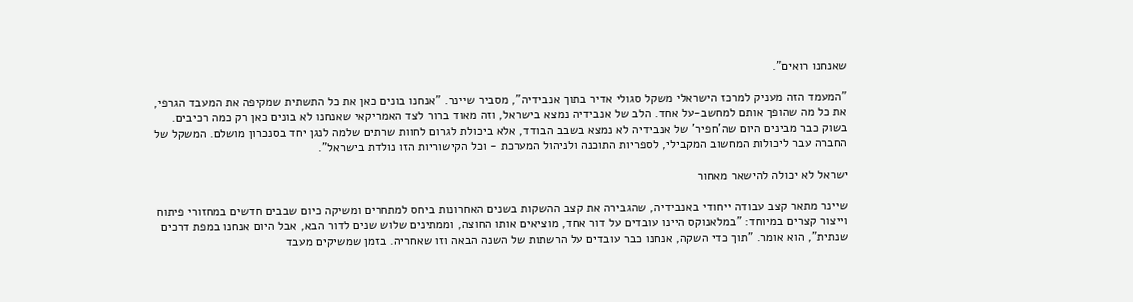שאנחנו רואים".

"המעמד הזה מעניק למרכז הישראלי משקל סגולי אדיר בתוך אנבידיה", מסביר שיינר. "אנחנו בונים כאן את כל התשתית שמקיפה את המעבד הגרפי, את כל מה שהופך אותם למחשב-על אחד. הלב של אנבידיה נמצא בישראל, וזה מאוד ברור לצד האמריקאי שאנחנו לא בונים כאן רק כמה רכיבים. בשוק כבר מבינים היום שה'חפיר' של אנבידיה לא נמצא בשבב הבודד, אלא ביכולת לגרום לחוות שרתים שלמה לנגן יחד בסנכרון מושלם. המשקל של החברה עבר ליכולות המחשוב המקבילי, לספריות התוכנה ולניהול המערכת - וכל הקישוריות הזו נולדת בישראל".

ישראל לא יכולה להישאר מאחור

שיינר מתאר קצב עבודה ייחודי באנבידיה, שהגבירה את קצב ההשקות בשנים האחרונות ביחס למתחרים ומשיקה כיום שבבים חדשים במחזורי פיתוח וייצור קצרים במיוחד: "במלאנוקס היינו עובדים על דור אחד, מוציאים אותו החוצה, וממתינים שלוש שנים לדור הבא, אבל היום אנחנו במפת דרכים שנתית", הוא אומר. "תוך כדי השקה, אנחנו כבר עובדים על הרשתות של השנה הבאה וזו שאחריה. בזמן שמשיקים מעבד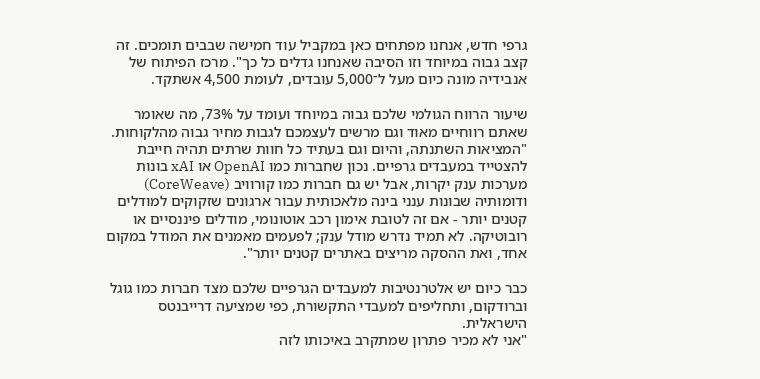גרפי חדש, אנחנו מפתחים כאן במקביל עוד חמישה שבבים תומכים. זה קצב גבוה במיוחד וזו הסיבה שאנחנו גדלים כל כך". מרכז הפיתוח של אנבידיה מונה כיום מעל ל־5,000 עובדים, לעומת 4,500 אשתקד.

שיעור הרווח הגולמי שלכם גבוה במיוחד ועומד על 73%, מה שאומר שאתם רווחיים מאוד וגם מרשים לעצמכם לגבות מחיר גבוה מהלקוחות.
"המציאות השתנתה, והיום וגם בעתיד כל חוות שרתים תהיה חייבת להצטייד במעבדים גרפיים. נכון שחברות כמו OpenAI או xAI בונות מערכות ענק יקרות, אבל יש גם חברות כמו קורוויב (CoreWeave) ודומותיה שבונות ענני בינה מלאכותית עבור ארגונים שזקוקים למודלים קטנים יותר - אם זה לטובת אימון רכב אוטונומי, מודלים פיננסיים או רובוטיקה. לא תמיד נדרש מודל ענק; לפעמים מאמנים את המודל במקום אחד, ואת ההסקה מריצים באתרים קטנים יותר".

כבר כיום יש אלטרנטיבות למעבדים הגרפיים שלכם מצד חברות כמו גוגל וברודקום, ותחליפים למעבדי התקשורת, כפי שמציעה דרייבנטס הישראלית.
"אני לא מכיר פתרון שמתקרב באיכותו לזה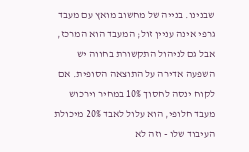שבנינו. בנייה של מחשוב מואץ עם מעבד גרפי אינה עניין זול; המעבד הוא המרכז, אבל גם לניהול התקשורת בחווה יש השפעה אדירה על התוצאה הסופית. אם לקוח ינסה לחסוך 10% במחיר וירכוש מעבד חלופי, הוא עלול לאבד 20% מיכולת העיבוד שלו - וזה לא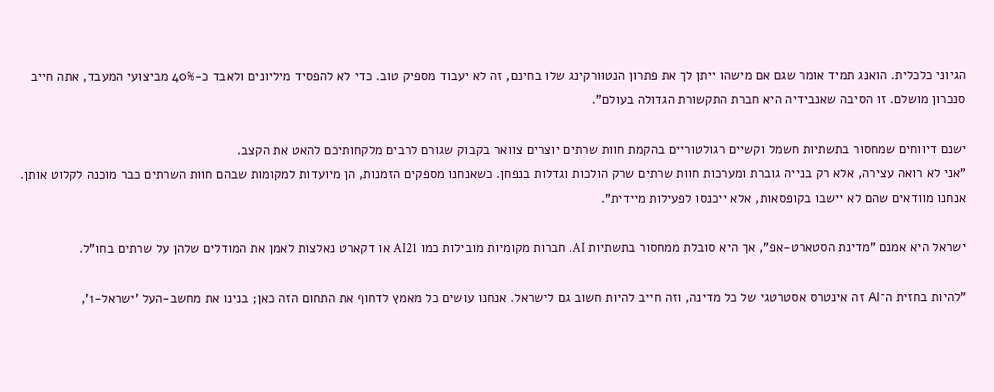הגיוני כלכלית. הואנג תמיד אומר שגם אם מישהו ייתן לך את פתרון הנטוורקינג שלו בחינם, זה לא יעבוד מספיק טוב. כדי לא להפסיד מיליונים ולאבד כ-40% מביצועי המעבד, אתה חייב סנכרון מושלם. זו הסיבה שאנבידיה היא חברת התקשורת הגדולה בעולם".

ישנם דיווחים שמחסור בתשתיות חשמל וקשיים רגולטוריים בהקמת חוות שרתים יוצרים צוואר בקבוק שגורם לרבים מלקחותיכם להאט את הקצב.
"אני לא רואה עצירה, אלא רק בנייה גוברת ומערכות חוות שרתים שרק הולכות וגדלות בנפחן. כשאנחנו מספקים הזמנות, הן מיועדות למקומות שבהם חוות השרתים כבר מוכנה לקלוט אותן. אנחנו מוודאים שהם לא יישבו בקופסאות, אלא ייכנסו לפעילות מיידית".

ישראל היא אמנם "מדינת הסטארט-אפ", אך היא סובלת ממחסור בתשתיות AI. חברות מקומיות מובילות כמו AI21 או דקארט נאלצות לאמן את המודלים שלהן על שרתים בחו"ל.

"להיות בחזית ה־AI זה אינטרס אסטרטגי של כל מדינה, וזה חייב להיות חשוב גם לישראל. אנחנו עושים כל מאמץ לדחוף את התחום הזה כאן; בנינו את מחשב-העל 'ישראל-1',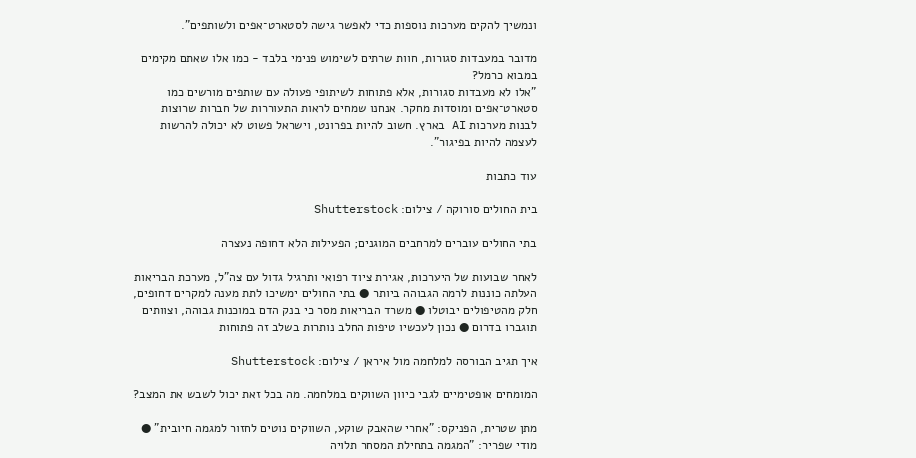ונמשיך להקים מערכות נוספות כדי לאפשר גישה לסטארט־אפים ולשותפים".

מדובר במעבדות סגורות, חוות שרתים לשימוש פנימי בלבד - כמו אלו שאתם מקימים במבוא כרמל?
"אלו לא מעבדות סגורות, אלא פתוחות לשיתופי פעולה עם שותפים מורשים כמו סטארט־אפים ומוסדות מחקר. אנחנו שמחים לראות התעוררות של חברות שרוצות לבנות מערכות AI בארץ. חשוב להיות בפרונט, וישראל פשוט לא יכולה להרשות לעצמה להיות בפיגור".

עוד כתבות

בית החולים סורוקה / צילום: Shutterstock

בתי החולים עוברים למרחבים המוגנים; הפעילות הלא דחופה נעצרה

לאחר שבועות של היערכות, אגירת ציוד רפואי ותרגיל גדול עם צה"ל, מערכת הבריאות העלתה כוננות לרמה הגבוהה ביותר ● בתי החולים ימשיכו לתת מענה למקרים דחופים, חלק מהטיפולים יבוטלו ● משרד הבריאות מסר כי בנק הדם במוכנות גבוהה, וצוותים תוגברו בדרום ● נכון לעכשיו טיפות החלב נותרות בשלב זה פתוחות

איך תגיב הבורסה למלחמה מול איראן / צילום: Shutterstock

המומחים אופטימיים לגבי כיוון השווקים במלחמה. מה בכל זאת יכול לשבש את המצב?

מתן שטרית, הפניקס: "אחרי שהאבק שוקע, השווקים נוטים לחזור למגמה חיובית" ● מודי שפריר: "המגמה בתחילת המסחר תלויה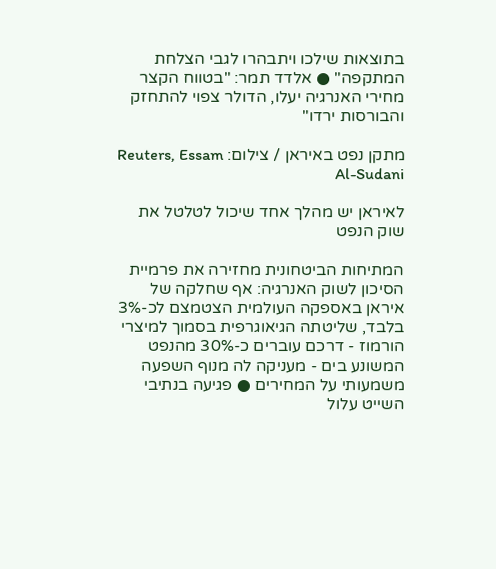בתוצאות שילכו ויתבהרו לגבי הצלחת המתקפה" ● אלדד תמר: "בטווח הקצר מחירי האנרגיה יעלו, הדולר צפוי להתחזק והבורסות ירדו"

מתקן נפט באיראן / צילום: Reuters, Essam Al-Sudani

לאיראן יש מהלך אחד שיכול לטלטל את שוק הנפט

המתיחות הביטחונית מחזירה את פרמיית הסיכון לשוק האנרגיה: אף שחלקה של איראן באספקה העולמית הצטמצם לכ-3% בלבד, שליטתה הגיאוגרפית בסמוך למיצרי הורמוז - דרכם עוברים כ-30% מהנפט המשונע בים - מעניקה לה מנוף השפעה משמעותי על המחירים ● פגיעה בנתיבי השייט עלול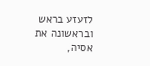לזעזע בראש ובראשונה את אסיה,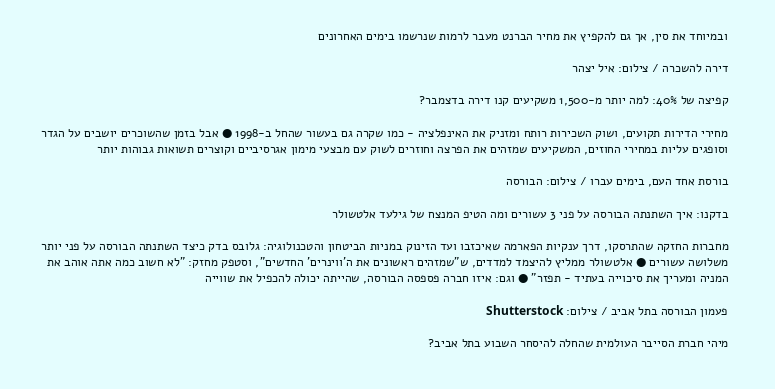ובמיוחד את סין, אך גם להקפיץ את מחיר הברנט מעבר לרמות שנרשמו בימים האחרונים

דירה להשכרה / צילום: איל יצהר

קפיצה של 40%: למה יותר מ-1,500 משקיעים קנו דירה בדצמבר?

מחירי הדירות תקועים, ושוק השכירות רותח ומזניק את האינפלציה - כמו שקרה גם בעשור שהחל ב-1998 ● אבל בזמן שהשוכרים יושבים על הגדר וסופגים עליות במחירי החוזים, המשקיעים שמזהים את הפרצה וחוזרים לשוק עם מבצעי מימון אגרסיביים וקוצרים תשואות גבוהות יותר

בורסת אחד העם, בימים עברו / צילום: הבורסה

בדקנו: איך השתנתה הבורסה על פני 3 עשורים ומה הטיפ המנצח של גילעד אלטשולר

מחברות החזקה שהתרסקו, דרך ענקיות הפארמה שאיכזבו ועד הזינוק במניות הביטחון והטכנולוגיה: גלובס בדק כיצד השתנתה הבורסה על פני יותר משלושה עשורים ● אלטשולר ממליץ להיצמד למדדים, ש"שמזהים ראשונים את ה'ווינרים' החדשים", וסטפק מחזק: "לא חשוב כמה אתה אוהב את המניה ומעריך את סיכוייה בעתיד - תפזר" ● וגם: איזו חברה פספסה הבורסה, שהייתה יכולה להכפיל את שווייה

פעמון הבורסה בתל אביב / צילום: Shutterstock

מיהי חברת הסייבר העולמית שהחלה להיסחר השבוע בתל אביב?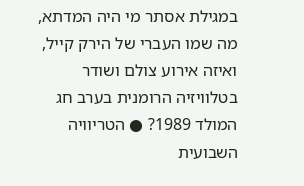במגילת אסתר מי היה המדתא, מה שמו העברי של הירק קייל, ואיזה אירוע צולם ושודר בטלוויזיה הרומנית בערב חג המולד 1989? ● הטריוויה השבועית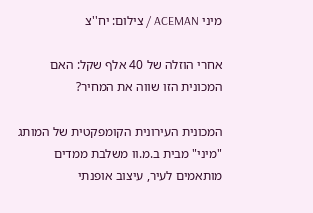מיני ACEMAN / צילום: יח''צ

אחרי הוזלה של 40 אלף שקל: האם המכונית הזו שווה את המחיר?

המכונית העירונית הקומפקטית של המותג "מיני" מבית ב.מ.וו משלבת ממדים מותאמים לעיר, עיצוב אופנתי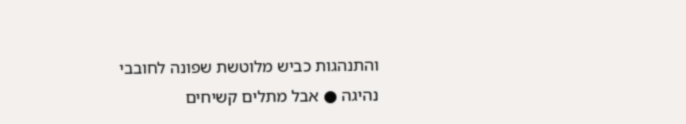והתנהגות כביש מלוטשת שפונה לחובבי נהיגה ● אבל מתלים קשיחים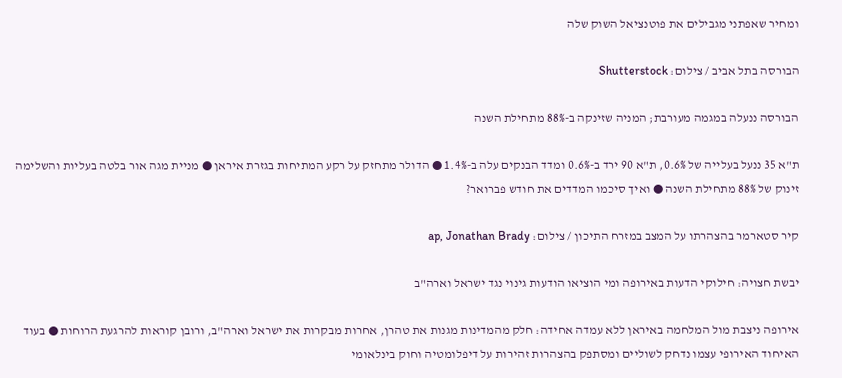ומחיר שאפתני מגבילים את פוטנציאל השוק שלה

הבורסה בתל אביב / צילום: Shutterstock

הבורסה ננעלה במגמה מעורבת; המניה שזינקה ב-88% מתחילת השנה

ת"א 35 ננעל בעלייה של 0.6%, ת"א 90 ירד ב-0.6% ומדד הבנקים עלה ב-1.4% ● הדולר מתחזק על רקע המתיחות בגזרת איראן ● מניית מגה אור בלטה בעליות והשלימה זינוק של 88% מתחילת השנה ● ואיך סיכמו המדדים את חודש פברואר?

קיר סטארמר בהצהרתו על המצב במזרח התיכון / צילום: ap, Jonathan Brady

יבשת חצויה: חילוקי הדעות באירופה ומי הוציאו הודעות גינוי נגד ישראל וארה"ב

אירופה ניצבת מול המלחמה באיראן ללא עמדה אחידה: חלק מהמדינות מגנות את טהרן, אחרות מבקרות את ישראל וארה"ב, ורובן קוראות להרגעת הרוחות ● בעוד האיחוד האירופי עצמו נדחק לשוליים ומסתפק בהצהרות זהירות על דיפלומטיה וחוק בינלאומי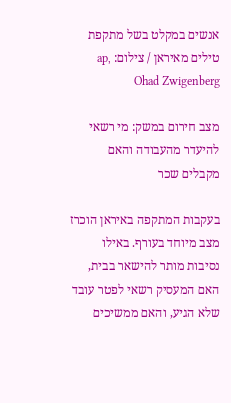אנשים במקלט בשל מתקפת טילים מאיראן / צילום: ap, Ohad Zwigenberg

מצב חירום במשק: מי רשאי להיעדר מהעבודה והאם מקבלים שכר

בעקבות המתקפה באיראן הוכרז מצב מיוחד בעורף. באילו נסיבות מותר להישאר בבית, האם המעסיק רשאי לפטר עובד שלא הגיע, והאם ממשיכים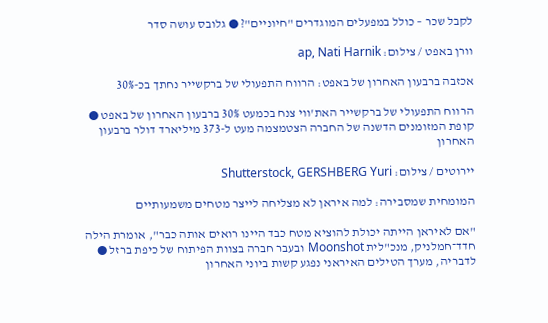לקבל שכר – כולל במפעלים המוגדרים "חיוניים"? ● גלובס עושה סדר

וורן באפט / צילום: ap, Nati Harnik

אכזבה ברבעון האחרון של באפט: הרווח התפעולי של ברקשייר נחתך בכ-30%

הרווח התפעולי של ברקשייר האת'ווי צנח בכמעט 30% ברבעון האחרון של באפט ● קופת המזומנים הדשנה של החברה הצטמצמה מעט ל-373 מיליארד דולר ברבעון האחרון

יירוטים / צילום: Shutterstock, GERSHBERG Yuri

המומחית שמסבירה: למה איראן לא מצליחה לייצר מטחים משמעותיים

"אם לאיראן הייתה יכולת להוציא מטח כבד היינו רואים אותה כבר", אומרת הילה חדד־חמלניק, מנכ"לית Moonshot ובעבר חברה בצוות הפיתוח של כיפת ברזל ● לדבריה, מערך הטילים האיראני נפגע קשות ביוני האחרון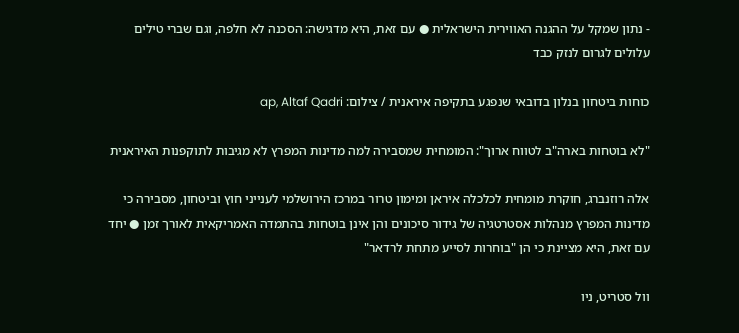- נתון שמקל על ההגנה האווירית הישראלית ● עם זאת, היא מדגישה: הסכנה לא חלפה, וגם שברי טילים עלולים לגרום לנזק כבד

כוחות ביטחון בנלון בדובאי שנפגע בתקיפה איראנית / צילום: ap, Altaf Qadri

"לא בוטחות בארה"ב לטווח ארוך": המומחית שמסבירה למה מדינות המפרץ לא מגיבות לתוקפנות האיראנית

אלה רוזנברג, חוקרת מומחית לכלכלה איראן ומימון טרור במרכז הירושלמי לענייני חוץ וביטחון, מסבירה כי מדינות המפרץ מנהלות אסטרטגיה של גידור סיכונים והן אינן בוטחות בהתמדה האמריקאית לאורך זמן ● יחד עם זאת, היא מציינת כי הן "בוחרות לסייע מתחת לרדאר"

וול סטריט, ניו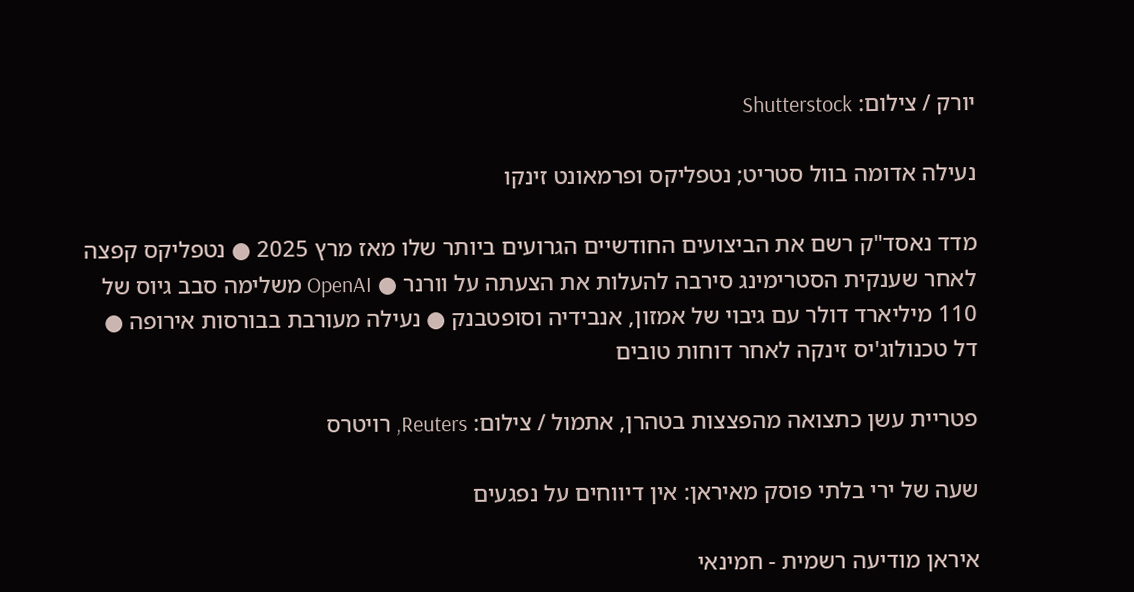יורק / צילום: Shutterstock

נעילה אדומה בוול סטריט; נטפליקס ופרמאונט זינקו

מדד נאסד"ק רשם את הביצועים החודשיים הגרועים ביותר שלו מאז מרץ 2025 ● נטפליקס קפצה לאחר שענקית הסטרימינג סירבה להעלות את הצעתה על וורנר ● OpenAI משלימה סבב גיוס של 110 מיליארד דולר עם גיבוי של אמזון, אנבידיה וסופטבנק ● נעילה מעורבת בבורסות אירופה ● דל טכנולוג'יס זינקה לאחר דוחות טובים

פטריית עשן כתצואה מהפצצות בטהרן, אתמול / צילום: Reuters, רויטרס

שעה של ירי בלתי פוסק מאיראן: אין דיווחים על נפגעים

איראן מודיעה רשמית - חמינאי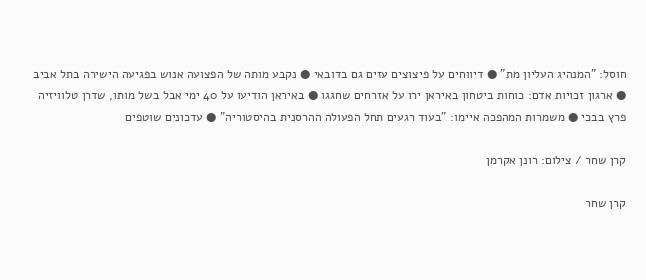חוסל: "המנהיג העליון מת" ● דיווחים על פיצוצים עזים גם בדובאי ● נקבע מותה של הפצועה אנוש בפגיעה הישירה בתל אביב ● ארגון זכויות אדם: כוחות ביטחון באיראן ירו על אזרחים שחגגו ● באיראן הודיעו על 40 ימי אבל בשל מותו, שדרן טלוויזיה פרץ בבכי ● משמרות המהפכה איימו: "בעוד רגעים תחל הפעולה ההרסנית בהיסטוריה" ● עדכונים שוטפים

קרן שחר / צילום: רונן אקרמן

קרן שחר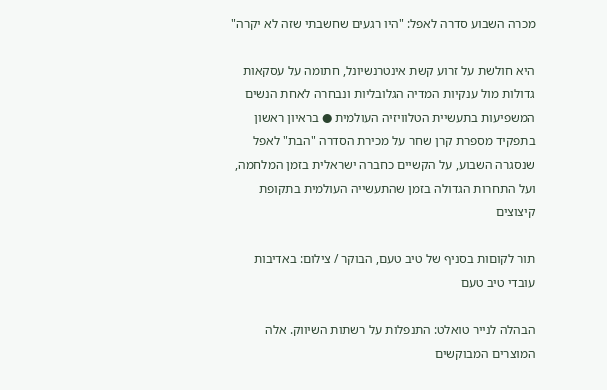מכרה השבוע סדרה לאפל: "היו רגעים שחשבתי שזה לא יקרה"

היא חולשת על זרוע קשת אינטרנשיונל, חתומה על עסקאות גדולות מול ענקיות המדיה הגלובליות ונבחרה לאחת הנשים המשפיעות בתעשיית הטלוויזיה העולמית ● בראיון ראשון בתפקיד מספרת קרן שחר על מכירת הסדרה "הבת" לאפל שנסגרה השבוע, על הקשיים כחברה ישראלית בזמן המלחמה, ועל התחרות הגדולה בזמן שהתעשייה העולמית בתקופת קיצוצים

תור לקוםות בסניף של טיב טעם, הבוקר / צילום: באדיבות עובדי טיב טעם

הבהלה לנייר טואלט: התנפלות על רשתות השיווק. אלה המוצרים המבוקשים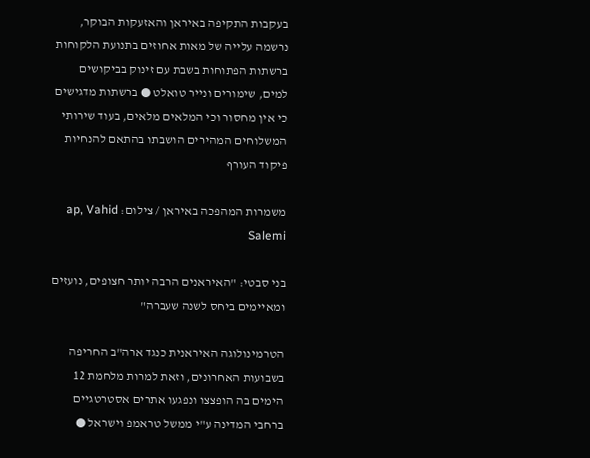בעקבות התקיפה באיראן והאזעקות הבוקר, נרשמה עלייה של מאות אחוזים בתנועת הלקוחות ברשתות הפתוחות בשבת עם זינוק בביקושים למים, שימורים ונייר טואלט ● ברשתות מדגישים כי אין מחסור וכי המלאים מלאים, בעוד שירותי המשלוחים המהירים הושבתו בהתאם להנחיות פיקוד העורף

משמרות המהפכה באיראן / צילום: ap, Vahid Salemi

בני סבטי: "האיראנים הרבה יותר חצופים, נועזים ומאיימים ביחס לשנה שעברה"

הטרמינולוגה האיראנית כנגד ארה"ב החריפה בשבועות האחרונים, וזאת למרות מלחמת 12 הימים בה הופצצו ונפגעו אתרים אסטרטגיים ברחבי המדינה ע"י ממשל טראמפ וישראל ●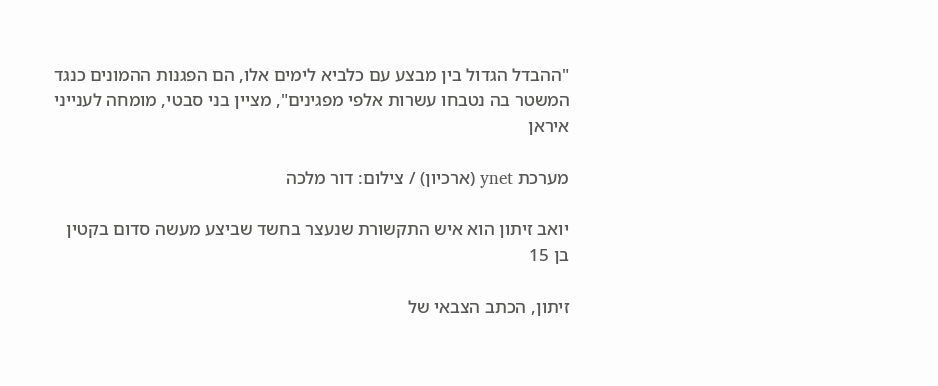"ההבדל הגדול בין מבצע עם כלביא לימים אלו, הם הפגנות ההמונים כנגד המשטר בה נטבחו עשרות אלפי מפגינים", מציין בני סבטי, מומחה לענייני איראן

מערכת ynet (ארכיון) / צילום: דור מלכה

יואב זיתון הוא איש התקשורת שנעצר בחשד שביצע מעשה סדום בקטין בן 15

זיתון, הכתב הצבאי של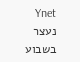Ynet נעצר בשבוע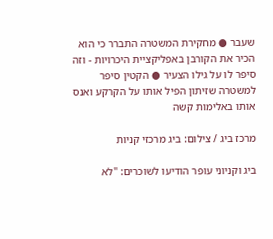שעבר ● מחקירת המשטרה התברר כי הוא הכיר את הקורבן באפליקציית היכרויות - וזה סיפר לו על גילו הצעיר ● הקטין סיפר למשטרה שזיתון הפיל אותו על הקרקע ואנס אותו באלימות קשה

מרכז ביג / צילום: ביג מרכזי קניות

ביג וקניוני עופר הודיעו לשוכרים: "לא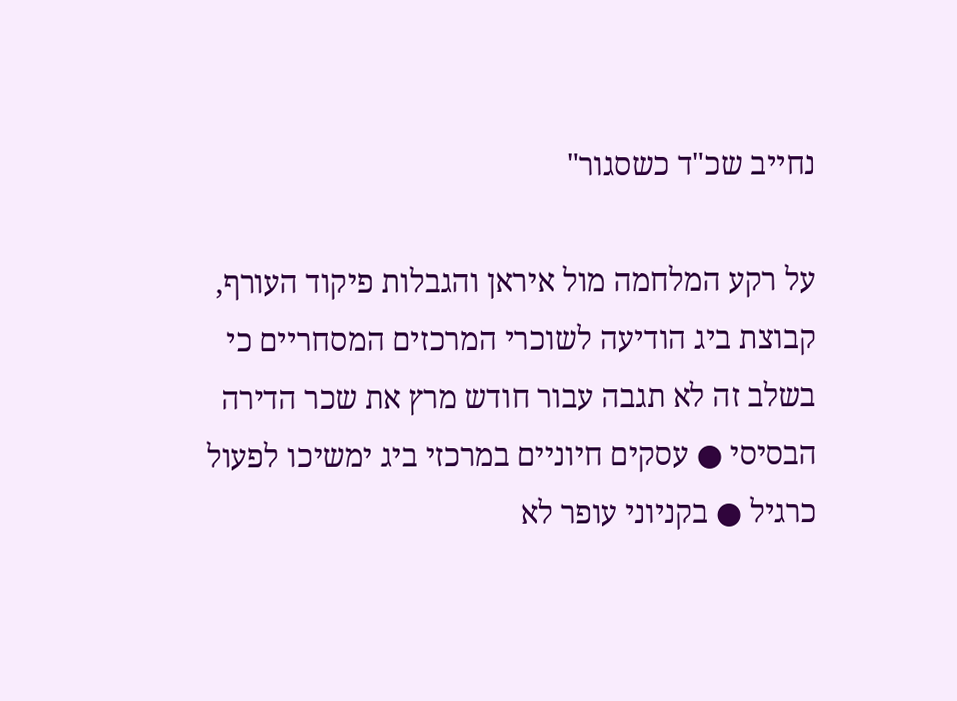נחייב שכ"ד כשסגור"

על רקע המלחמה מול איראן והגבלות פיקוד העורף, קבוצת ביג הודיעה לשוכרי המרכזים המסחריים כי בשלב זה לא תגבה עבור חודש מרץ את שכר הדירה הבסיסי ● עסקים חיוניים במרכזי ביג ימשיכו לפעול כרגיל ● בקניוני עופר לא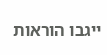ייגבו הוראות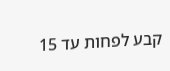קבע לפחות עד 15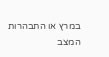במרץ או התבהרות המצב